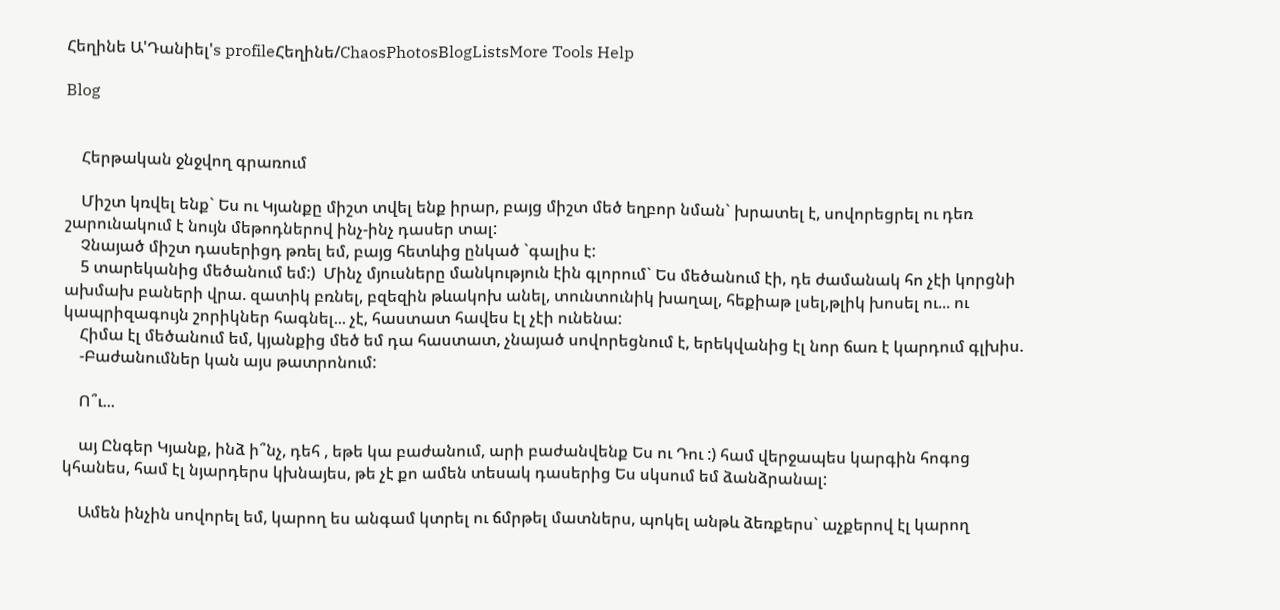Հեղինե Ա'Դանիել's profileՀեղինե/ChaosPhotosBlogListsMore Tools Help

Blog


    Հերթական ջնջվող գրառում

    Միշտ կռվել ենք` Ես ու Կյանքը միշտ տվել ենք իրար, բայց միշտ մեծ եղբոր նման` խրատել է, սովորեցրել ու դեռ շարունակում է նույն մեթոդներով ինչ-ինչ դասեր տալ:
    Չնայած միշտ դասերիցդ թռել եմ, բայց հետևից ընկած `գալիս է:
    5 տարեկանից մեծանում եմ:)  Մինչ մյուսները մանկություն էին գլորում` Ես մեծանում էի, դե ժամանակ հո չէի կորցնի ախմախ բաների վրա. զատիկ բռնել, բզեզին թևակոխ անել, տունտունիկ խաղալ, հեքիաթ լսել,թլիկ խոսել ու... ու կապրիզագույն շորիկներ հագնել... չէ, հաստատ հավես էլ չէի ունենա:
    Հիմա էլ մեծանում եմ, կյանքից մեծ եմ դա հաստատ, չնայած սովորեցնում է, երեկվանից էլ նոր ճառ է կարդում գլխիս.
    -Բաժանումներ կան այս թատրոնում:

    Ո՞ւ...

    այ Ընգեր Կյանք, ինձ ի՞նչ, դեհ , եթե կա բաժանում, արի բաժանվենք Ես ու Դու :) համ վերջապես կարգին հոգոց կհանես, համ էլ նյարդերս կխնայես, թե չէ քո ամեն տեսակ դասերից Ես սկսում եմ ձանձրանալ:

    Ամեն ինչին սովորել եմ, կարող ես անգամ կտրել ու ճմրթել մատներս, պոկել անթև ձեռքերս` աչքերով էլ կարող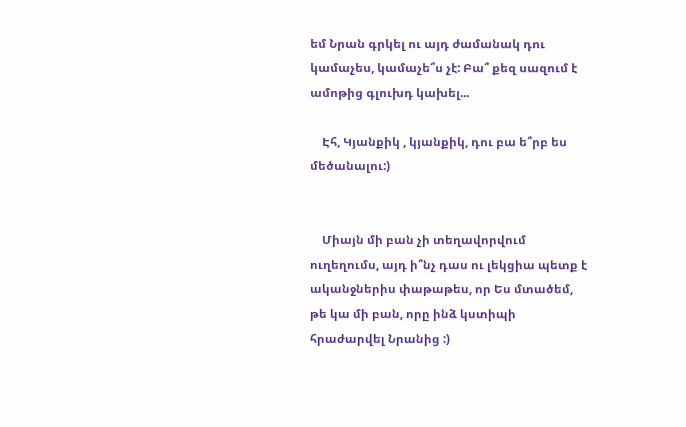եմ Նրան գրկել ու այդ ժամանակ դու կամաչես, կամաչե՞ս չէ: Բա՞ քեզ սազում է ամոթից գլուխդ կախել...

    Էհ, Կյանքիկ , կյանքիկ, դու բա ե՞րբ ես մեծանալու:)


    Միայն մի բան չի տեղավորվում ուղեղումս, այդ ի՞նչ դաս ու լեկցիա պետք է ականջներիս փաթաթես, որ Ես մտածեմ, թե կա մի բան, որը ինձ կստիպի հրաժարվել Նրանից :)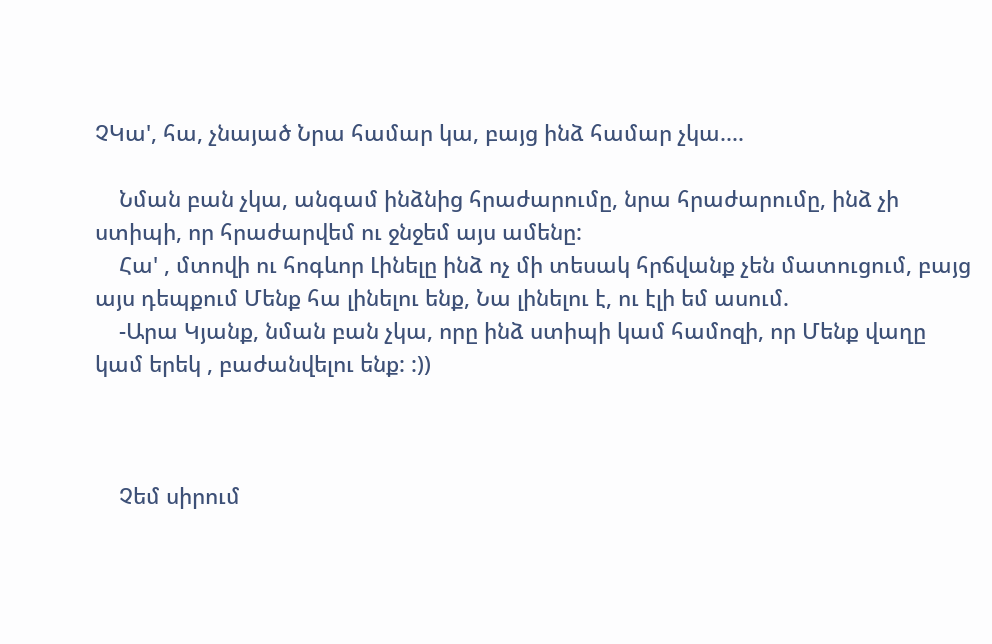ՉԿա', հա, չնայած Նրա համար կա, բայց ինձ համար չկա....

    Նման բան չկա, անգամ ինձնից հրաժարումը, նրա հրաժարումը, ինձ չի ստիպի, որ հրաժարվեմ ու ջնջեմ այս ամենը:
    Հա' , մտովի ու հոգևոր Լինելը ինձ ոչ մի տեսակ հրճվանք չեն մատուցում, բայց այս դեպքում Մենք հա լինելու ենք, Նա լինելու է, ու էլի եմ ասում.
    -Արա Կյանք, նման բան չկա, որը ինձ ստիպի կամ համոզի, որ Մենք վաղը կամ երեկ , բաժանվելու ենք: :))



    Չեմ սիրում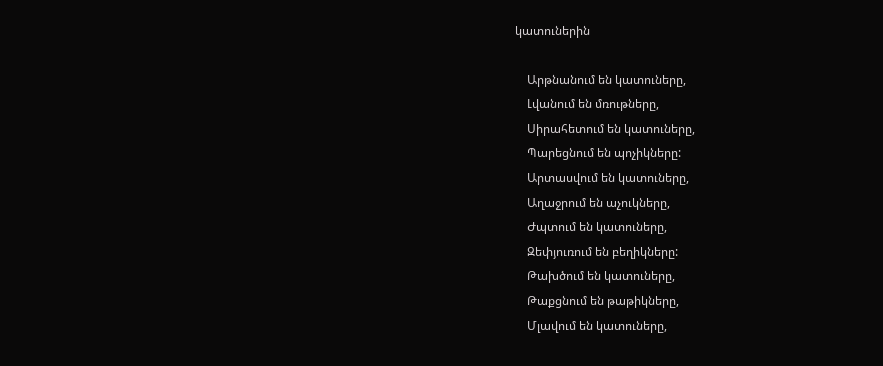կատուներին

    Արթնանում են կատուները,
    Լվանում են մռութները,
    Սիրահետում են կատուները,
    Պարեցնում են պոչիկները:
    Արտասվում են կատուները,
    Աղաջրում են աչուկները,
    Ժպտում են կատուները,
    Զեփյուռում են բեղիկները:
    Թախծում են կատուները,
    Թաքցնում են թաթիկները,
    Մլավում են կատուները,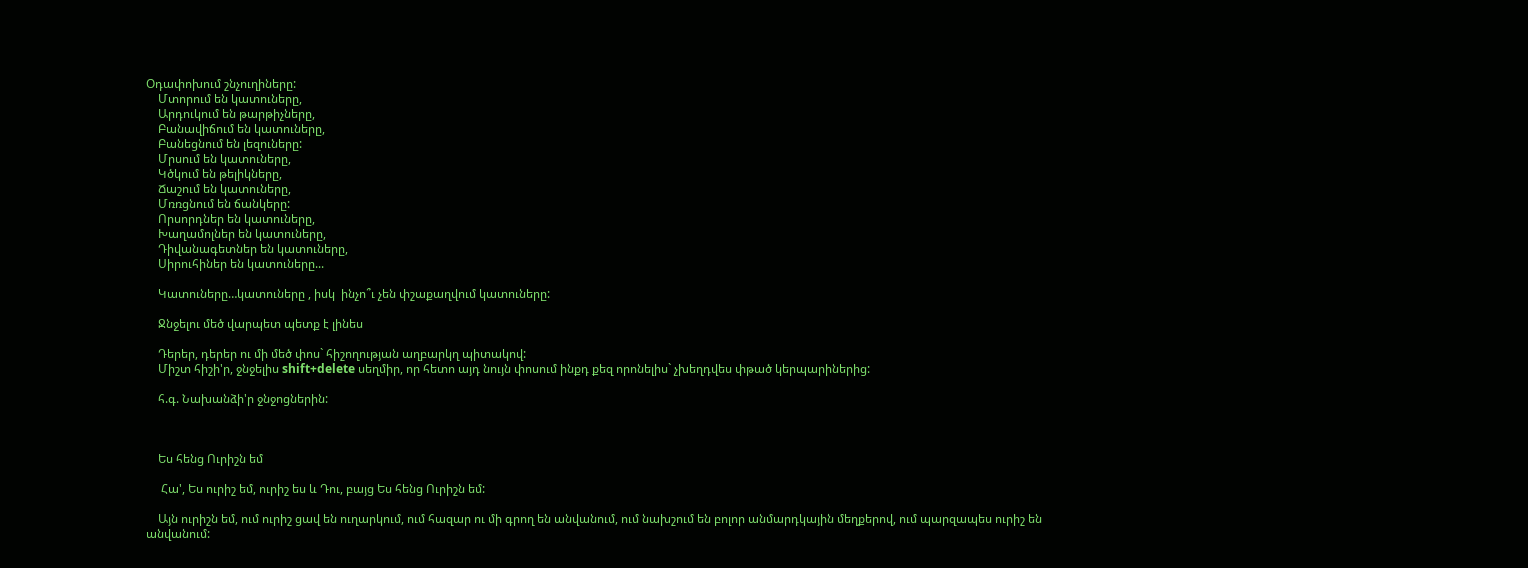Օդափոխում շնչուղիները:
    Մտորում են կատուները,
    Արդուկում են թարթիչները,
    Բանավիճում են կատուները,
    Բանեցնում են լեզուները:
    Մրսում են կատուները,
    Կծկում են թելիկները,
    Ճաշում են կատուները,
    Մռռցնում են ճանկերը:
    Որսորդներ են կատուները,
    Խաղամոլներ են կատուները,
    Դիվանագետներ են կատուները,
    Սիրուհիներ են կատուները...

    Կատուները…կատուները , իսկ  ինչո՞ւ չեն փշաքաղվում կատուները:

    Ջնջելու մեծ վարպետ պետք է լինես

    Դերեր, դերեր ու մի մեծ փոս` հիշողության աղբարկղ պիտակով:
    Միշտ հիշի'ր, ջնջելիս shift+delete սեղմիր, որ հետո այդ նույն փոսում ինքդ քեզ որոնելիս` չխեղդվես փթած կերպարիներից:

    հ.գ. Նախանձի'ր ջնջոցներին:



    Ես հենց Ուրիշն եմ

     Հա', Ես ուրիշ եմ, ուրիշ ես և Դու, բայց Ես հենց Ուրիշն եմ:

    Այն ուրիշն եմ, ում ուրիշ ցավ են ուղարկում, ում հազար ու մի գրող են անվանում, ում նախշում են բոլոր անմարդկային մեղքերով, ում պարզապես ուրիշ են անվանում: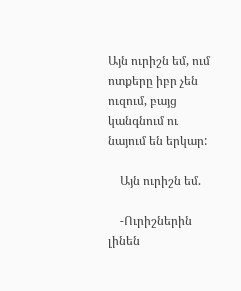Այն ուրիշն եմ, ում ոտքերը իբր չեն ուզում, բայց կանգնում ու նայում են երկար:

    Այն ուրիշն եմ.

    -Ուրիշներին լինեն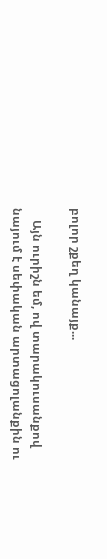բոլոր շքեղ կանայք...

    Այն ուրիշն եմ, ով տարակուսանքով նայում է սեփական արտացոլանքին ու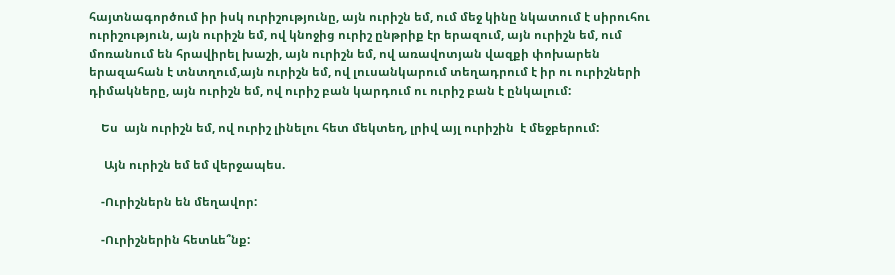հայտնագործում իր իսկ ուրիշությունը, այն ուրիշն եմ, ում մեջ կինը նկատում է սիրուհու ուրիշություն, այն ուրիշն եմ, ով կնոջից ուրիշ ընթրիք էր երազում, այն ուրիշն եմ, ում մոռանում են հրավիրել խաշի, այն ուրիշն եմ, ով առավոտյան վազքի փոխարեն երազահան է տնտղում,այն ուրիշն եմ, ով լուսանկարում տեղադրում է իր ու ուրիշների դիմակները, այն ուրիշն եմ, ով ուրիշ բան կարդում ու ուրիշ բան է ընկալում:

    Ես  այն ուրիշն եմ, ով ուրիշ լինելու հետ մեկտեղ, լրիվ այլ ուրիշին  է մեջբերում:

     Այն ուրիշն եմ եմ վերջապես.

    -Ուրիշներն են մեղավոր:

    -Ուրիշներին հետևե՞նք: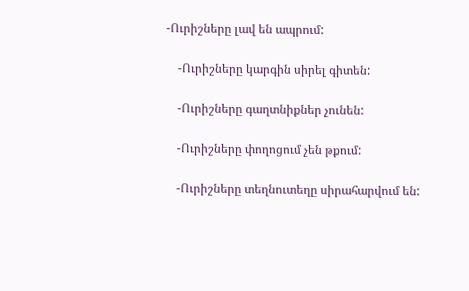-Ուրիշները լավ են ապրում:

    -Ուրիշները կարգին սիրել գիտեն:

    -Ուրիշները գաղտնիքներ չունեն:

    -Ուրիշները փողոցում չեն թքում:

    -Ուրիշները տեղնուտեղը սիրահարվում են: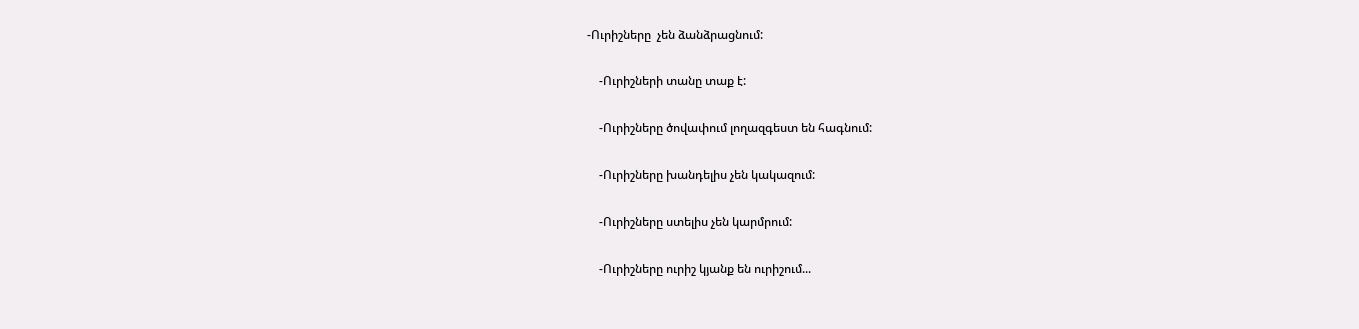-Ուրիշները  չեն ձանձրացնում:

    -Ուրիշների տանը տաք է:

    -Ուրիշները ծովափում լողազգեստ են հագնում:

    -Ուրիշները խանդելիս չեն կակազում:

    -Ուրիշները ստելիս չեն կարմրում:

    -Ուրիշները ուրիշ կյանք են ուրիշում...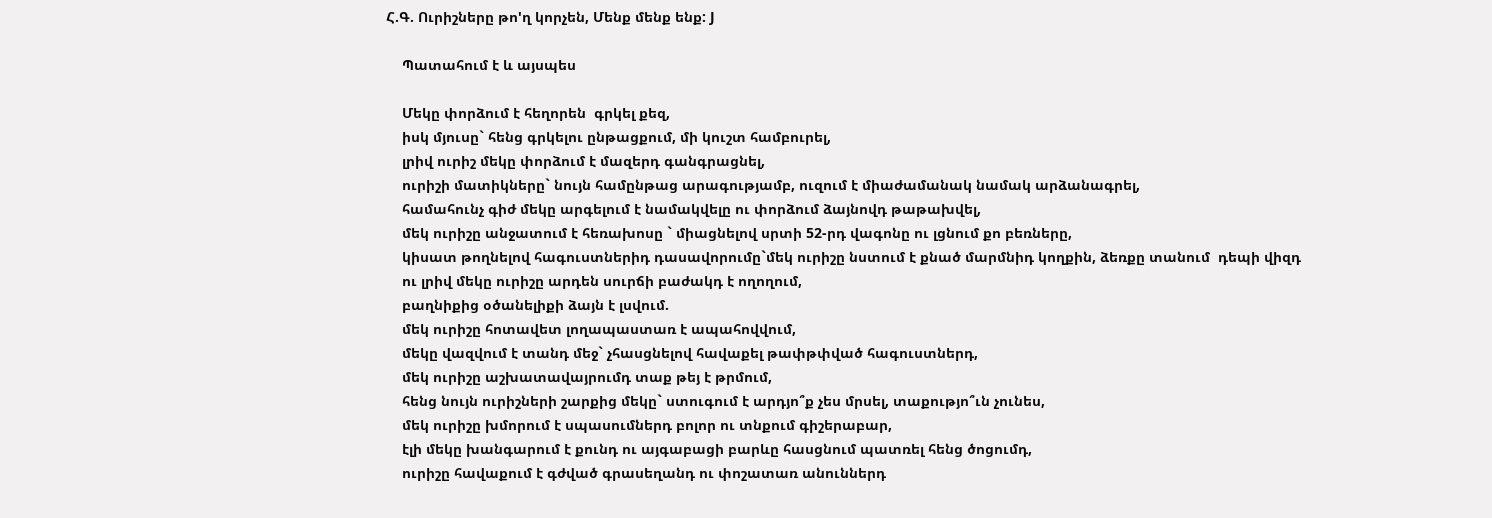Հ.Գ. Ուրիշները թո'ղ կորչեն, Մենք մենք ենք: J

    Պատահում է և այսպես

    Մեկը փորձում է հեղորեն  գրկել քեզ,
    իսկ մյուսը` հենց գրկելու ընթացքում, մի կուշտ համբուրել,
    լրիվ ուրիշ մեկը փորձում է մազերդ գանգրացնել,
    ուրիշի մատիկները` նույն համընթաց արագությամբ, ուզում է միաժամանակ նամակ արձանագրել,
    համահունչ գիժ մեկը արգելում է նամակվելը ու փորձում ձայնովդ թաթախվել,
    մեկ ուրիշը անջատում է հեռախոսը ` միացնելով սրտի 52-րդ վագոնը ու լցնում քո բեռները,
    կիսատ թողնելով հագուստներիդ դասավորումը`մեկ ուրիշը նստում է քնած մարմնիդ կողքին, ձեռքը տանում  դեպի վիզդ
    ու լրիվ մեկը ուրիշը արդեն սուրճի բաժակդ է ողողում,
    բաղնիքից օծանելիքի ձայն է լսվում.
    մեկ ուրիշը հոտավետ լողապաստառ է ապահովվում,
    մեկը վազվում է տանդ մեջ` չհասցնելով հավաքել թափթփված հագուստներդ,
    մեկ ուրիշը աշխատավայրումդ տաք թեյ է թրմում,
    հենց նույն ուրիշների շարքից մեկը` ստուգում է արդյո՞ք չես մրսել, տաքությո՞ւն չունես,
    մեկ ուրիշը խմորում է սպասումներդ բոլոր ու տնքում գիշերաբար,
    էլի մեկը խանգարում է քունդ ու այգաբացի բարևը հասցնում պատռել հենց ծոցումդ,
    ուրիշը հավաքում է գժված գրասեղանդ ու փոշատառ անուններդ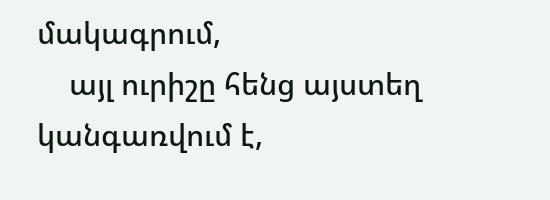մակագրում,
    այլ ուրիշը հենց այստեղ կանգառվում է,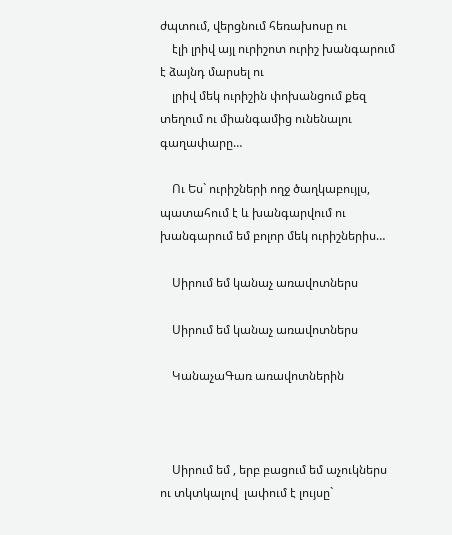ժպտում, վերցնում հեռախոսը ու
    էլի լրիվ այլ ուրիշոտ ուրիշ խանգարում է ձայնդ մարսել ու
    լրիվ մեկ ուրիշին փոխանցում քեզ տեղում ու միանգամից ունենալու գաղափարը…

    Ու Ես` ուրիշների ողջ ծաղկաբույլս, պատահում է և խանգարվում ու խանգարում եմ բոլոր մեկ ուրիշներիս…

    Սիրում եմ կանաչ առավոտներս

    Սիրում եմ կանաչ առավոտներս

    ԿանաչաԳառ առավոտներին



    Սիրում եմ , երբ բացում եմ աչուկներս  ու տկտկալով  լափում է լույսը`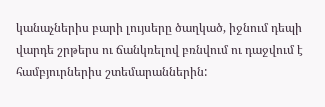կանաչներիս բարի լույսերը ծաղկած, իջնում դեպի վարդե շրթերս ու ճանկռելով բռնվում ու դաջվում է համբյուրներիս շտեմարաններին: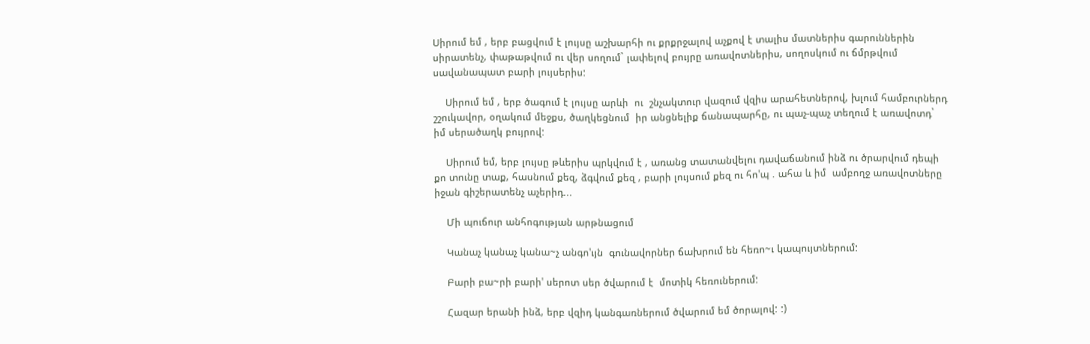Սիրում եմ , երբ բացվում է լույսը աշխարհի ու քրքրջալով աչքով է տալիս մատներիս գարուններին սիրատենչ, փաթաթվում ու վեր սողում` լափելով բույրը առավոտներիս, սողոսկում ու ճմրթվում սավանապատ բարի լույսերիս:

    Սիրում եմ , երբ ծագում է լույսը արևի  ու  շնչակտուր վազում վզիս արահետներով, խլում համբուրներդ շշուկավոր, օղակում մեջքս, ծաղկեցնում  իր անցնելիք ճանապարհը, ու պաչ-պաչ տեղում է առավոտդ` իմ սերածաղկ բույրով:

    Սիրում եմ, երբ լույսը թևերիս պրկվում է , առանց տատանվելու դավաճանում ինձ ու ծրարվում դեպի քո տունը տաք, հասնում քեզ, ձգվում քեզ , բարի լույսում քեզ ու հո'պ . ահա և իմ  ամբողջ առավոտները իջան գիշերատենչ աչերիդ...

    Մի պուճուր անհոգության արթնացում

    Կանաչ կանաչ կանա~չ անգո'ւյն  գունավորներ ճախրում են հեռո~ւ կապույտներում:

    Բարի բա~րի բարի' սերոտ սեր ծվարում է  մոտիկ հեռուներում:

    Հազար երանի ինձ, երբ վզիդ կանգառներում ծվարում եմ ծորալով: :)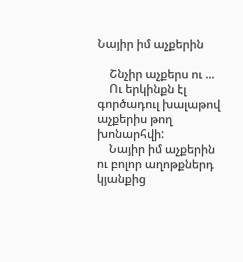Նայիր իմ աչքերին

    Շնչիր աչքերս ու ...
    Ու երկինքն էլ գործադուլ խալաթով աչքերիս թող խոնարհվի:
    Նայիր իմ աչքերին ու բոլոր աղոթքներդ  կյանքից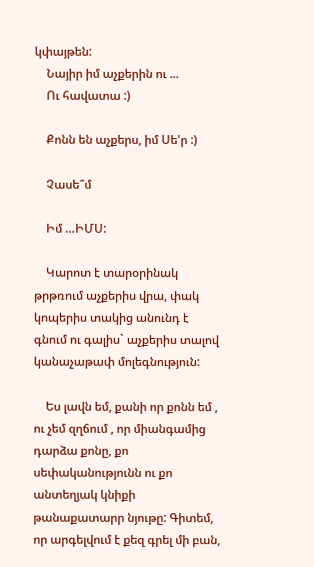կփայթեն:
    Նայիր իմ աչքերին ու ...
    Ու հավատա :)

    Քոնն են աչքերս, իմ Սե'ր :)

    Չասե՞մ

    Իմ …ԻՄՍ:

    Կարոտ է տարօրինակ թրթռում աչքերիս վրա, փակ կոպերիս տակից անունդ է գնում ու գալիս` աչքերիս տալով կանաչաթափ մոլեգնություն:

    Ես լավն եմ, քանի որ քոնն եմ , ու չեմ զղճում , որ միանգամից դարձա քոնը, քո սեփականությունն ու քո անտեղյակ կնիքի թանաքատարր նյութը: Գիտեմ, որ արգելվում է քեզ գրել մի բան,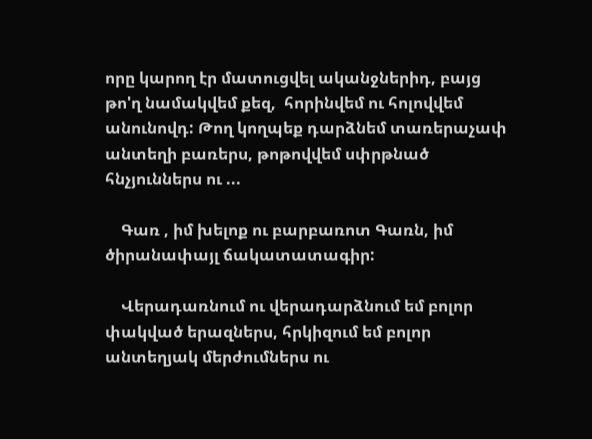որը կարող էր մատուցվել ականջներիդ, բայց թո'ղ նամակվեմ քեզ,  հորինվեմ ու հոլովվեմ անունովդ: Թող կողպեք դարձնեմ տառերաչափ անտեղի բառերս, թոթովվեմ սփրթնած հնչյուններս ու ...

    Գառ , իմ խելոք ու բարբառոտ Գառն, իմ ծիրանափայլ ճակատատագիր:

    Վերադառնում ու վերադարձնում եմ բոլոր փակված երազներս, հրկիզում եմ բոլոր անտեղյակ մերժումներս ու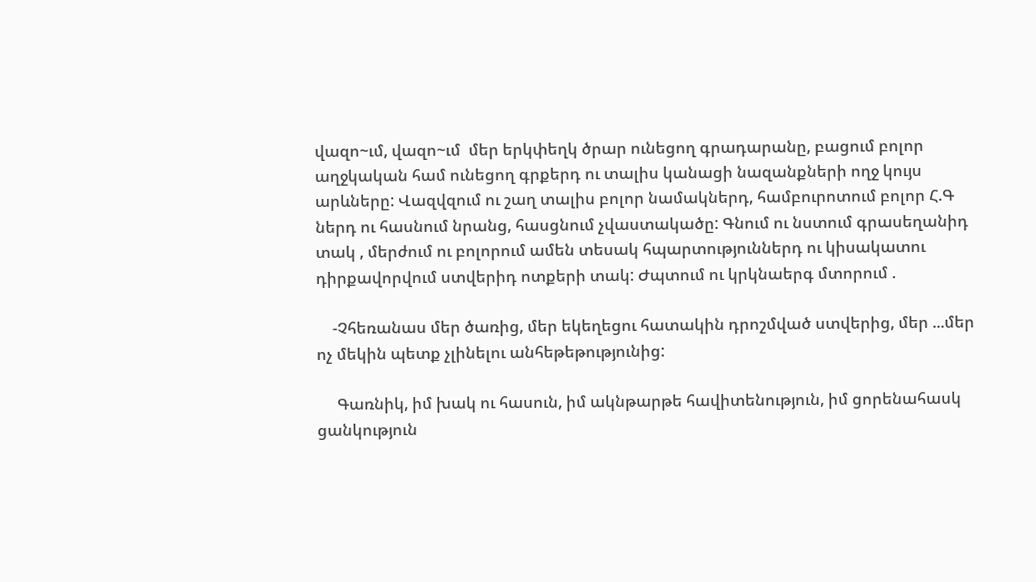վազո~ւմ, վազո~ւմ  մեր երկփեղկ ծրար ունեցող գրադարանը, բացում բոլոր աղջկական համ ունեցող գրքերդ ու տալիս կանացի նազանքների ողջ կույս արևները: Վազվզում ու շաղ տալիս բոլոր նամակներդ, համբուրոտում բոլոր Հ.Գ ներդ ու հասնում նրանց, հասցնում չվաստակածը: Գնում ու նստում գրասեղանիդ տակ , մերժում ու բոլորում ամեն տեսակ հպարտություններդ ու կիսակատու դիրքավորվում ստվերիդ ոտքերի տակ: Ժպտում ու կրկնաերգ մտորում .

    -Չհեռանաս մեր ծառից, մեր եկեղեցու հատակին դրոշմված ստվերից, մեր ...մեր ոչ մեկին պետք չլինելու անհեթեթությունից:

     Գառնիկ, իմ խակ ու հասուն, իմ ակնթարթե հավիտենություն, իմ ցորենահասկ ցանկություն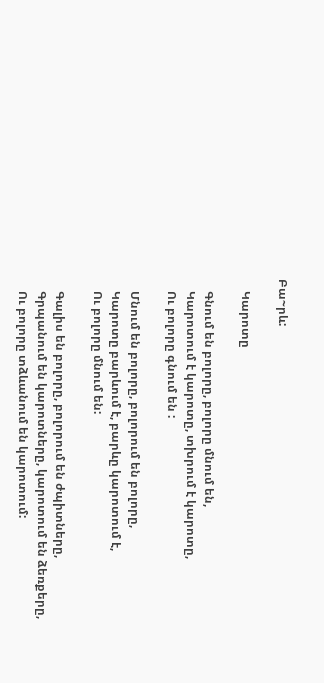Բա~րև:

    Կարոտը

    Գնում են բոլորը, բոլորը մնում են,
    Կարոտում է կարոտը, տխրում է կարոտը,
    Ու բոլորը գնում են :

    Մնում են բոլորը, բոլորում են բոլորը,
    Կարոտը բարևում է, բարևը կարոտում է,
    Ու բոլորը մնում են:

    Գալիս են բոլորը, բոլորում են ժպիտները,
    Գրպանում են կարոտները, կարոտում են ձեռքերը,
    Ու բոլորը տձևանում են կարոտում: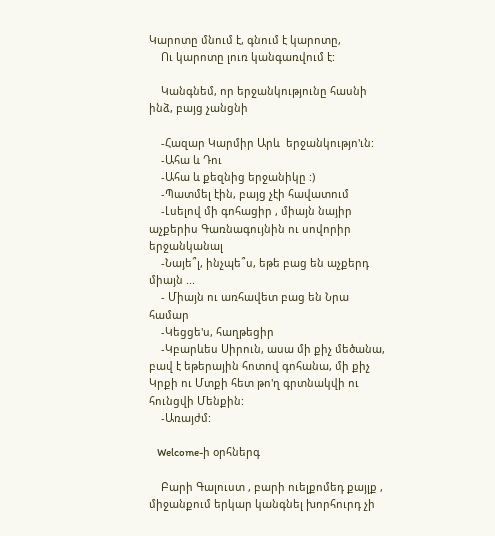Կարոտը մնում է, գնում է կարոտը,
    Ու կարոտը լուռ կանգառվում է:

    Կանգնեմ, որ երջանկությունը հասնի ինձ, բայց չանցնի

    -Հազար Կարմիր Արև  երջանկությո'ւն:
    -Ահա և Դու
    -Ահա և քեզնից երջանիկը :)
    -Պատմել էին, բայց չէի հավատում
    -Լսելով մի գոհացիր , միայն նայիր աչքերիս Գառնագույնին ու սովորիր երջանկանալ
    -Նայե՞լ, ինչպե՞ս, եթե բաց են աչքերդ միայն ...
    - Միայն ու առհավետ բաց են Նրա համար
    -Կեցցե'ս, հաղթեցիր
    -Կբարևես Սիրուն, ասա մի քիչ մեծանա, բավ է եթերային հոտով գոհանա, մի քիչ Կրքի ու Մտքի հետ թո'ղ գրտնակվի ու հունցվի Մենքին:
    -Առայժմ:

    Welcome-ի օրհներգ

    Բարի Գալուստ , բարի ուելքոմեդ քայլք , միջանքում երկար կանգնել խորհուրդ չի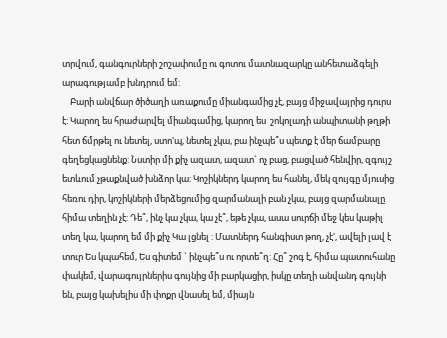տրվում, գանգուրների շոշափումը ու գոտու մատնազարկը անհետաձգելի արագությամբ խնդրում եմ:
    Բարի անվճար ծիծաղի առաքումը միանգամից չէ, բայց միջավայրից դուրս է: Կարող ես հրաժարվել միանգամից, կարող ես  շոկոլադի անպիտանի թղթի հետ ճմրթել ու նետել, ստո'պ, նետել չկա, բա ինչպե՞ս պետք է մեր ճամբարը գեղեցկացնենք: Նստիր մի քիչ ազատ, ազատ` ոչ բաց, բացված հենվիր, զգույշ ետևում չթաքնված խնձոր կա: Կոշիկներդ կարող ես հանել, մեկ զույգը մյուսից հեռու դիր, կոշիկների մերձեցումից զարմանալի բան չկա, բայց զարմանալը հիմա տեղին չէ: Դե՞, ինչ կա չկա, կա չէ՞, եթե չկա, ասա սուրճի մեջ կես կաթիլ տեղ կա, կարող եմ մի քիչ Կա լցնել : Մատներդ հանգիստ թող, չէ', ավելի լավ է տուր Ես կպահեմ, Ես գիտեմ ` ինչպե՞ս ու որտե՞ղ: Հը՞ շոգ է, հիմա պատուհանը փակեմ, վարագույրներիս գույնից մի բարկացիր, իսկը տեղի անվանդ գույնի են, բայց կախելիս մի փոքր վնասել եմ, միայն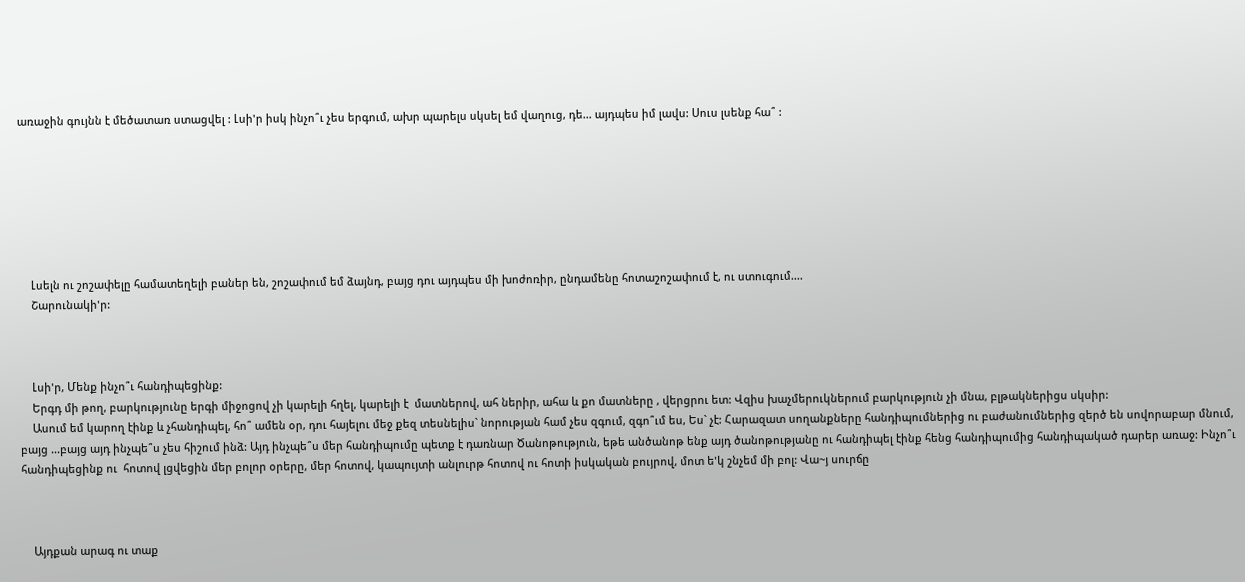առաջին գույնն է մեծատառ ստացվել : Լսի'ր իսկ ինչո՞ւ չես երգում, ախր պարելս սկսել եմ վաղուց, դե... այդպես իմ լավս: Սուս լսենք հա՞ :







    Լսելն ու շոշափելը համատեղելի բաներ են, շոշափում եմ ձայնդ, բայց դու այդպես մի խոժոռիր, ընդամենը հոտաշոշափում է, ու ստուգում....
    Շարունակի'ր:



    Լսի'ր, Մենք ինչո՞ւ հանդիպեցինք:
    Երգդ մի թող, բարկությունը երգի միջոցով չի կարելի հղել, կարելի է  մատներով, ահ ներիր, ահա և քո մատները , վերցրու ետ: Վզիս խաչմերուկներում բարկություն չի մնա, բլթակներիցս սկսիր:
    Ասում եմ կարող էինք և չհանդիպել, հո՞ ամեն օր, դու հայելու մեջ քեզ տեսնելիս` նորության համ չես զգում, զգո՞ւմ ես, Ես` չէ: Հարազատ սողանքները հանդիպումներից ու բաժանումներից զերծ են սովորաբար մնում, բայց ...բայց այդ ինչպե՞ս չես հիշում ինձ: Այդ ինչպե՞ս մեր հանդիպումը պետք է դառնար Ծանոթություն, եթե անծանոթ ենք այդ ծանոթությանը ու հանդիպել էինք հենց հանդիպումից հանդիպակած դարեր առաջ: Ինչո՞ւ հանդիպեցինք ու  հոտով լցվեցին մեր բոլոր օրերը, մեր հոտով, կապույտի անլուրթ հոտով ու հոտի իսկական բույրով, մոտ ե'կ շնչեմ մի բոլ: Վա~յ սուրճը



    Այդքան արագ ու տաք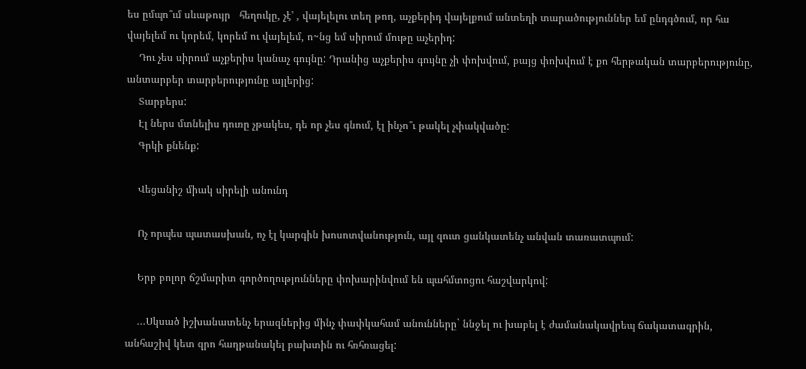ես ըմպո՞ւմ սևաթույր   հեղուկը, չէ' , վայելելու տեղ թող, աչքերիդ վայելքում անտեղի տարածություններ եմ ընդգծում, որ հա վայելեմ ու կորեմ, կորեմ ու վայելեմ, ո~նց եմ սիրում մութը աչերիդ:
    Դու չես սիրում աչքերիս կանաչ գույնը: Դրանից աչքերիս գույնը չի փոխվում, բայց փոխվում է քո հերթական տարբերությունը, անտարբեր տարբերությունը այլերից:
    Տարբերս:
    Էլ ներս մտնելիս դուռը չթակես, դե որ չես գնում, էլ ինչո՞ւ թակել չփակվածը:
    Գրկի քնենք:

    Վեցանիշ միակ սիրելի անունդ

    Ոչ որպես պատասխան, ոչ էլ կարգին խոսոտվանություն, այլ զուտ ցանկատենչ անվան տառատպում:

    Երբ բոլոր ճշմարիտ գործողությունները փոխարինվում են պահմտոցու հաշվարկով:

    ...Սկսած իշխանատենչ երազներից մինչ փափկահամ անունները` ննջել ու խաբել է ժամանակավրեպ ճակատագրին, անհաշիվ կետ զրո հաղթանակել բախտին ու հռհռացել: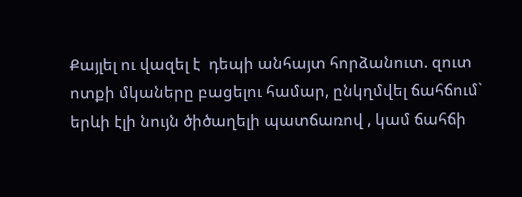Քայլել ու վազել է  դեպի անհայտ հորձանուտ. զուտ ոտքի մկաները բացելու համար, ընկղմվել ճահճում` երևի էլի նույն ծիծաղելի պատճառով , կամ ճահճի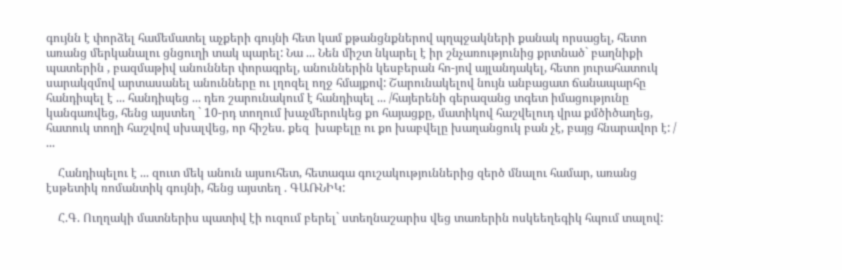գույնն է փորձել համեմատել աչքերի գույնի հետ կամ քթանցնքներով պղպջակների քանակ որսացել, հետո առանց մերկանալու ցնցուղի տակ պարել: Նա ... Նեն միշտ նկարել է իր շնչառությունից քրտնած` բաղնիքի պատերին , բազմաթիվ անուններ փորագրել, անուններին կեսբերան հո-յով այլանդակել, հետո յուրահատուկ սարակզմով արտասանել անունները ու լղոզել ողջ հմայքով: Շարունակելով նույն անբացատ ճանապարհը հանդիպել է ... հանդիպեց ... դեռ շարունակում է հանդիպել ... /հայերենի գերազանց տգետ իմացությունը կանգառվեց, հենց այստեղ ` 10-րդ տողում խաչմերուկեց քո հայացքը, մատիկով հաշվելուդ վրա քմծիծաղեց, հատուկ տողի հաշվով սխալվեց, որ հիշես. քեզ  խաբելը ու քո խաբվելը խաղանցուկ բան չէ, բայց հնարավոր է: / ...

    Հանդիպելու է ... զուտ մեկ անուն այսուհետ, հետագա գուշակություններից զերծ մնալու համար, առանց էսթետիկ ռոմանտիկ գույնի, հենց այստեղ . ԳԱՌՆԻԿ:

    Հ.Գ. Ուղղակի մատներիս պատիվ էի ուզում բերել` ստեղնաշարիս վեց տառերին ոսկեեղեգիկ հպում տալով: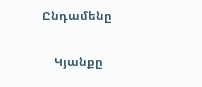Ընդամենը

    Կյանքը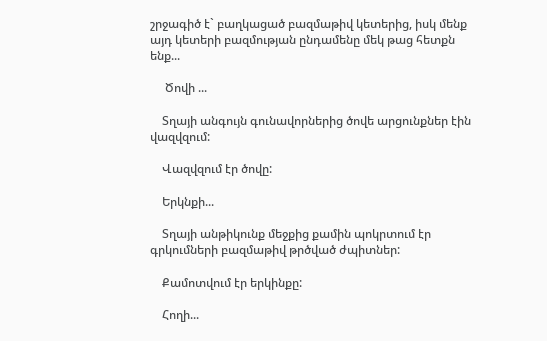շրջագիծ է` բաղկացած բազմաթիվ կետերից, իսկ մենք այդ կետերի բազմության ընդամենը մեկ թաց հետքն ենք...

     Ծովի ...

    Տղայի անգույն գունավորներից ծովե արցունքներ էին վազվզում:

    Վազվզում էր ծովը:

    Երկնքի...

    Տղայի անթիկունք մեջքից քամին պոկրտում էր գրկումների բազմաթիվ թրծված ժպիտներ:

    Քամոտվում էր երկինքը:

    Հողի...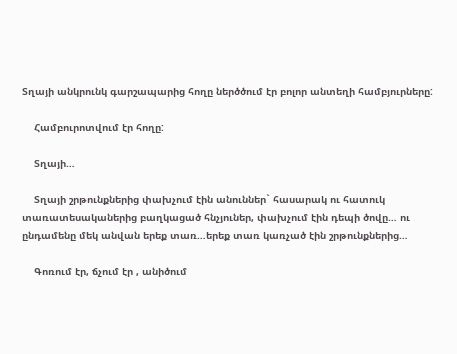Տղայի անկրունկ գարշապարից հողը ներծծում էր բոլոր անտեղի համբյուրները:

    Համբուրոտվում էր հողը:

    Տղայի…

    Տղայի շրթունքներից փախչում էին անուններ` հասարակ ու հատուկ տառատեսականերից բաղկացած հնչյուներ, փախչում էին դեպի ծովը… ու ընդամենը մեկ անվան երեք տառ…երեք տառ կառչած էին շրթունքներից…

    Գոռում էր, ճչում էր , անիծում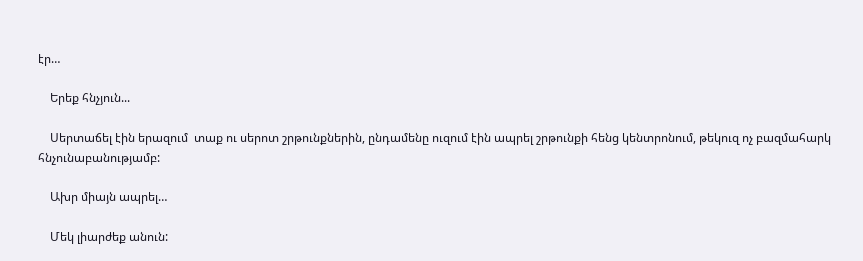էր…

    Երեք հնչյուն...

    Սերտաճել էին երազում  տաք ու սերոտ շրթունքներին, ընդամենը ուզում էին ապրել շրթունքի հենց կենտրոնում, թեկուզ ոչ բազմահարկ հնչունաբանությամբ:

    Ախր միայն ապրել…

    Մեկ լիարժեք անուն: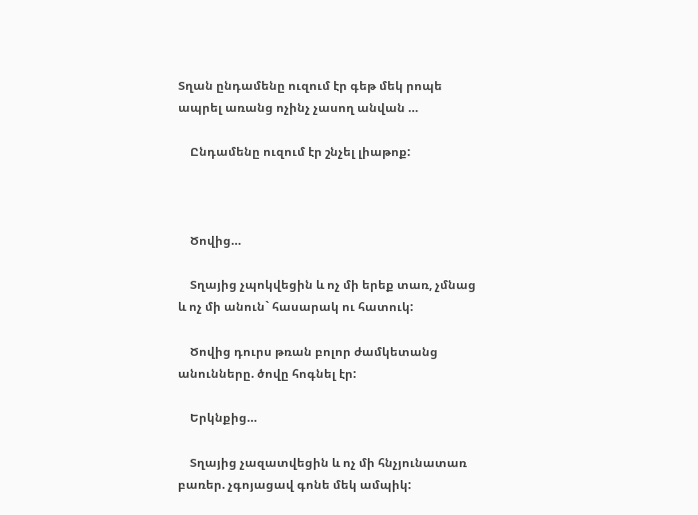Տղան ընդամենը ուզում էր գեթ մեկ րոպե ապրել առանց ոչինչ չասող անվան …

    Ընդամենը ուզում էր շնչել լիաթոք:



    Ծովից…

    Տղայից չպոկվեցին և ոչ մի երեք տառ, չմնաց և ոչ մի անուն` հասարակ ու հատուկ:

    Ծովից դուրս թռան բոլոր ժամկետանց անունները. ծովը հոգնել էր:

    Երկնքից…

    Տղայից չազատվեցին և ոչ մի հնչյունատառ բառեր. չգոյացավ գոնե մեկ ամպիկ: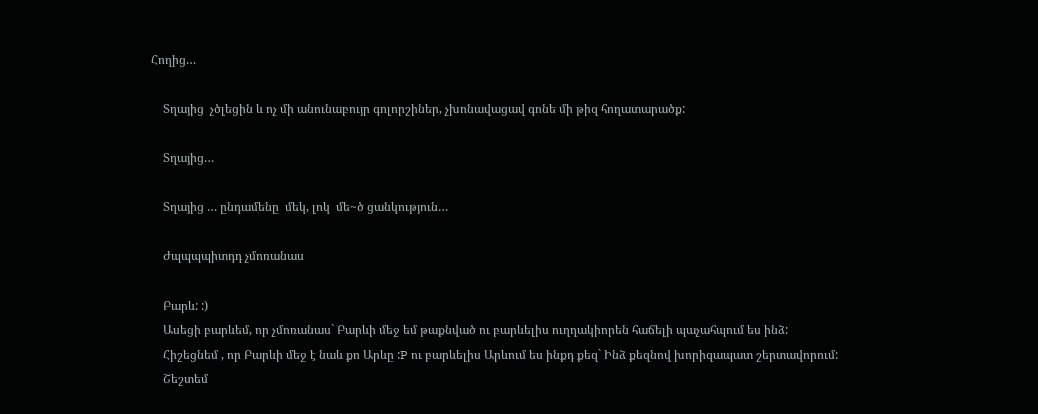Հողից…

    Տղայից  չծլեցին և ոչ մի անունաբույր գոլորշիներ, չխոնավացավ գոնե մի թիզ հողատարածք:

    Տղայից…

    Տղայից … ընդամենը  մեկ, լոկ  մե~ծ ցանկություն…

    Ժպպպպիտդդ չմոռանաս

    Բարև: :)
    Ասեցի բարևեմ, որ չմոռանաս` Բարևի մեջ եմ թաքնված ու բարևելիս ուղղակիորեն հաճելի պաչահպում ես ինձ:
    Հիշեցնեմ , որ Բարևի մեջ է նաև քո Արևը :P ու բարևելիս Արևում ես ինքդ քեզ` Ինձ քեզնով խորիզապատ շերտավորում:
    Շեշտեմ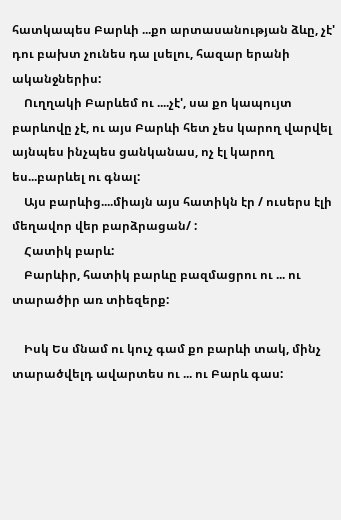հատկապես Բարևի ...քո արտասանության ձևը, չէ' դու բախտ չունես դա լսելու, հազար երանի ականջներիս:
    Ուղղակի Բարևեմ ու ....չէ', սա քո կապույտ բարևովը չէ, ու այս Բարևի հետ չես կարող վարվել այնպես ինչպես ցանկանաս, ոչ էլ կարող ես...բարևել ու գնալ:
    Այս բարևից....միայն այս հատիկն էր / ուսերս էլի մեղավոր վեր բարձրացան/ :
    Հատիկ բարև:
    Բարևիր, հատիկ բարևը բազմացրու ու ... ու տարածիր առ տիեզերք:

    Իսկ Ես մնամ ու կուչ գամ քո բարևի տակ, մինչ տարածվելդ ավարտես ու ... ու Բարև գաս: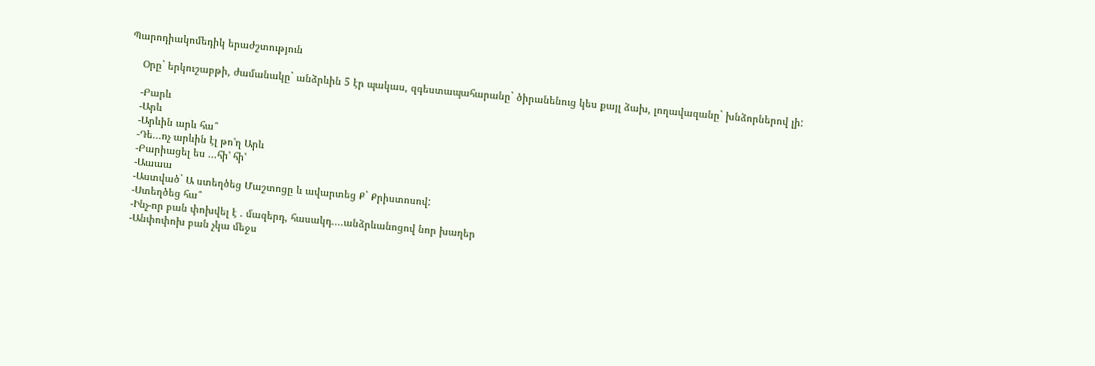Պարոդիակոմեդիկ երաժշտություն

    Օրը` երկուշաբթի, ժամանակը` անձրևին 5 էր պակաս, զգեստապահարանը` ծիրանենուց կես քայլ ձախ, լողավազանը` խնձորներով լի:

    -Բարև
    -Արև
    -Արևին արև հա՞
    -Դե...ոչ արևին էլ թո'ղ Արև
    -Բարիացել ես ...հի' հի'
    -Աաաա
    -Աստված` Ա ստեղծեց Մաշտոցը և ավարտեց Ք` Քրիստոսով:
    -Ստեղծեց հա՞
    -Ինչ-որ բան փոխվել է . մազերդ, հասակդ....անձրևանոցով նոր խաղեր
    -Անփոփոխ բան չկա մեջս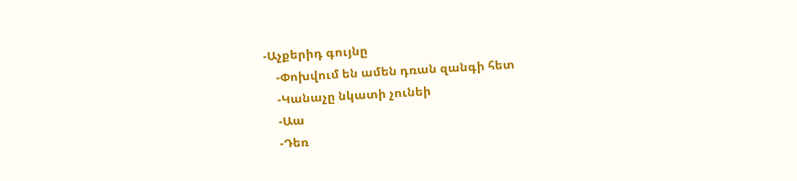-Աչքերիդ գույնը
    -Փոխվում են ամեն դռան զանգի հետ
    -Կանաչը նկատի չունեի
    -Աա
    -Դեռ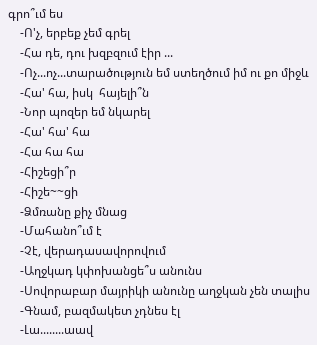գրո՞ւմ ես
    -Ո'չ, երբեք չեմ գրել
    -Հա դե, դու խզբզում էիր ...
    -Ոչ...ոչ...տարածություն եմ ստեղծում իմ ու քո միջև
    -Հա' հա, իսկ  հայելի՞ն
    -Նոր պոզեր եմ նկարել
    -Հա' հա' հա
    -Հա հա հա
    -Հիշեցի՞ր
    -Հիշե~~ցի
    -Ձմռանը քիչ մնաց
    -Մահանո՞ւմ է
    -Չէ, վերադասավորովում
    -Աղջկադ կփոխանցե՞ս անունս
    -Սովորաբար մայրիկի անունը աղջկան չեն տալիս
    -Գնամ, բազմակետ չդնես էլ
    -Լա........աավ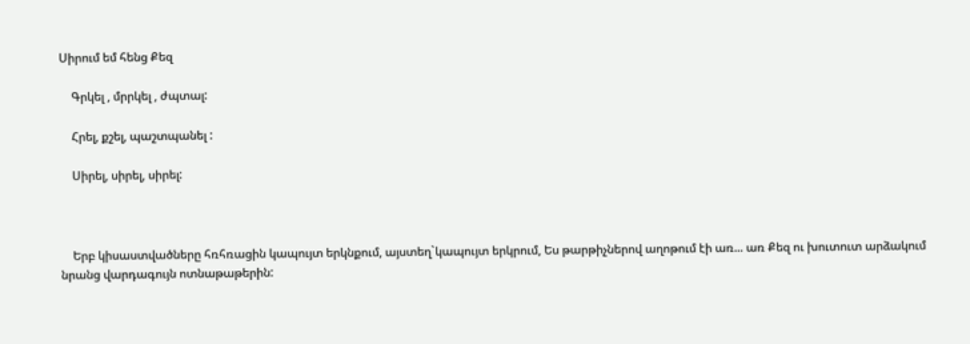Սիրում եմ հենց Քեզ

    Գրկել , մրրկել , ժպտալ:

    Հրել, քշել, պաշտպանել :

    Սիրել, սիրել, սիրել:



    Երբ կիսաստվածները հռհռացին կապույտ երկնքում, այստեղ`կապույտ երկրում, Ես թարթիչներով աղոթում էի առ... առ Քեզ ու խուտուտ արձակում նրանց վարդագույն ոտնաթաթերին: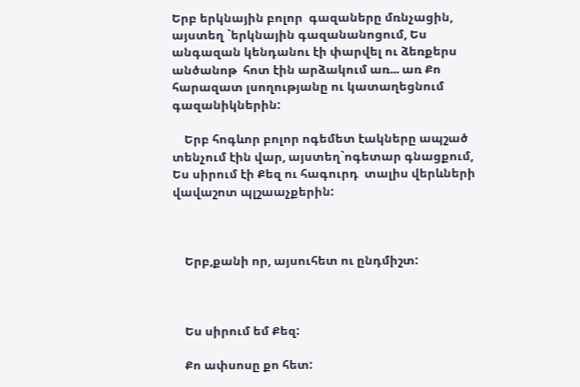Երբ երկնային բոլոր  գազաները մռնչացին, այստեղ `երկնային գազանանոցում, Ես անգազան կենդանու էի փարվել ու ձեռքերս  անծանոթ  հոտ էին արձակում առ... առ Քո հարազատ լսողությանը ու կատաղեցնում գազանիկներին:

    Երբ հոգևոր բոլոր ոգեմետ էակները ապշած տենչում էին վար, այստեղ`ոգետար գնացքում, Ես սիրում էի Քեզ ու հագուրդ  տալիս վերևների վավաշոտ պլշաաչքերին:



    Երբ,քանի որ, այսուհետ ու ընդմիշտ:



    Ես սիրում եմ Քեզ:

    Քո ափսոսը քո հետ: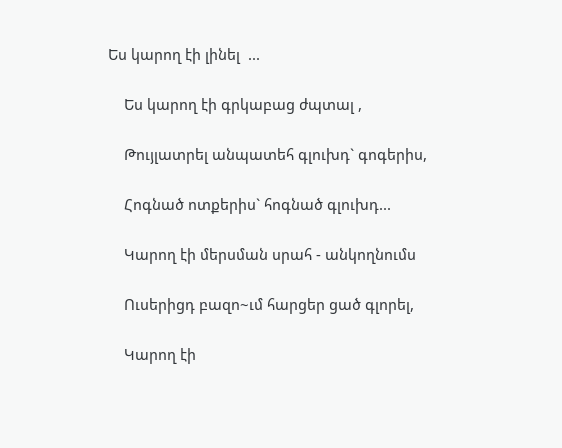Ես կարող էի լինել  ...

    Ես կարող էի գրկաբաց ժպտալ ,

    Թույլատրել անպատեհ գլուխդ` գոգերիս,

    Հոգնած ոտքերիս` հոգնած գլուխդ...

    Կարող էի մերսման սրահ - անկողնումս

    Ուսերիցդ բազո~ւմ հարցեր ցած գլորել,

    Կարող էի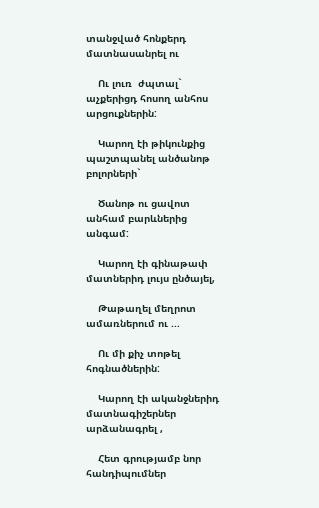տանջված հոնքերդ մատնասանրել ու

    Ու լուռ  ժպտալ` աչքերիցդ հոսող անհոս արցուքներին:

    Կարող էի թիկունքից պաշտպանել անծանոթ բոլորների`

    Ծանոթ ու ցավոտ անհամ բարևներից անգամ:

    Կարող էի գինաթափ մատներիդ լույս ընծայել,

    Թաթաղել մեղրոտ ամառներում ու ...

    Ու մի քիչ տոթել հոգնածներին:

    Կարող էի ականջներիդ մատնագիշերներ արձանագրել ,

    Հետ գրությամբ նոր հանդիպումներ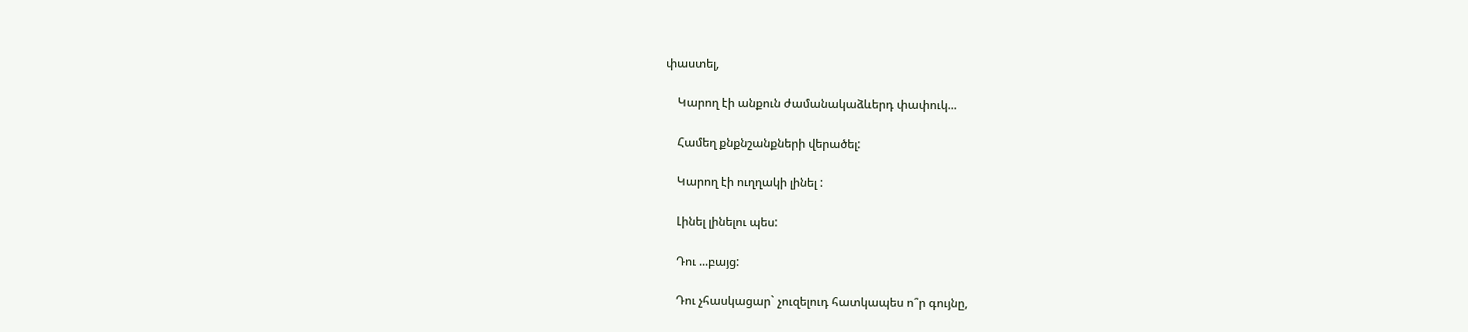փաստել,

    Կարող էի անքուն ժամանակաձևերդ փափուկ...

    Համեղ քնքնշանքների վերածել:

    Կարող էի ուղղակի լինել :

    Լինել լինելու պես:

    Դու ...բայց:

    Դու չհասկացար` չուզելուդ հատկապես ո՞ր գույնը,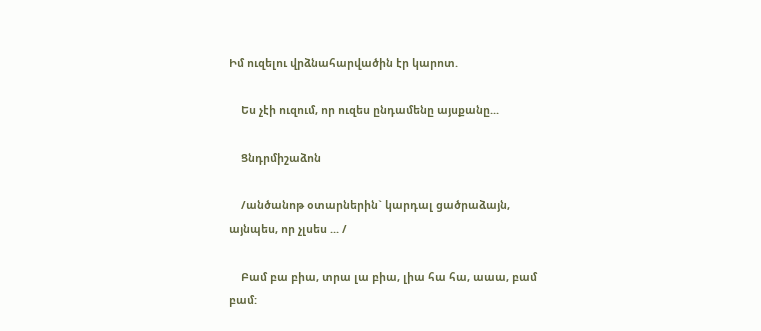Իմ ուզելու վրձնահարվածին էր կարոտ.

    Ես չէի ուզում, որ ուզես ընդամենը այսքանը...

    Ցնդրմիշաձոն

    /անծանոթ օտարներին` կարդալ ցածրաձայն, այնպես, որ չլսես ... /

    Բամ բա բիա, տրա լա բիա, լիա հա հա, աաա, բամ բամ: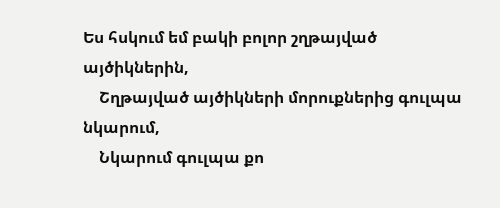Ես հսկում եմ բակի բոլոր շղթայված այծիկներին,
    Շղթայված այծիկների մորուքներից գուլպա նկարում,
    Նկարում գուլպա քո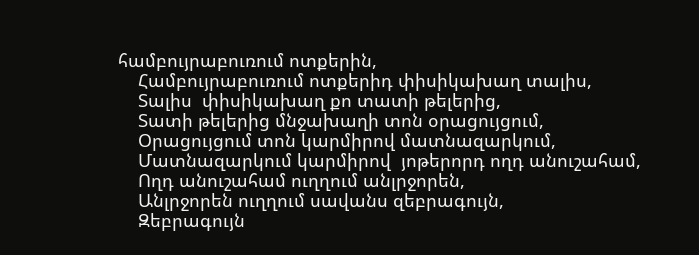համբույրաբուռում ոտքերին,
    Համբույրաբուռում ոտքերիդ փիսիկախաղ տալիս,
    Տալիս  փիսիկախաղ քո տատի թելերից,
    Տատի թելերից մնջախաղի տոն օրացույցում,
    Օրացույցում տոն կարմիրով մատնազարկում,
    Մատնազարկում կարմիրով  յոթերորդ ողդ անուշահամ,
    Ողդ անուշահամ ուղղում անլրջորեն,
    Անլրջորեն ուղղում սավանս զեբրագույն,
    Զեբրագույն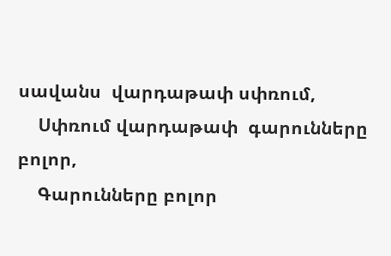սավանս  վարդաթափ սփռում,
    Սփռում վարդաթափ  գարունները բոլոր,
    Գարունները բոլոր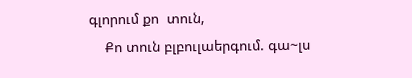գլորում քո  տուն,
    Քո տուն բլբուլաերգում. գա~լս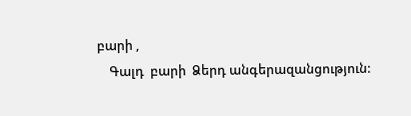բարի ,
    Գալդ  բարի  Ձերդ անգերազանցություն: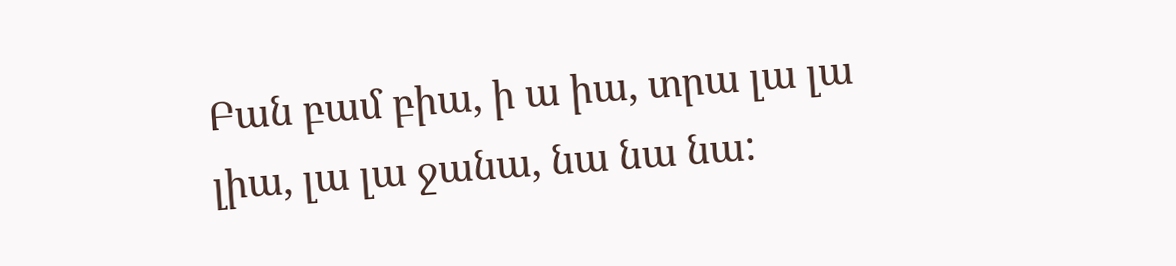Բան բամ բիա, ի ա իա, տրա լա լա լիա, լա լա ջանա, նա նա նա: